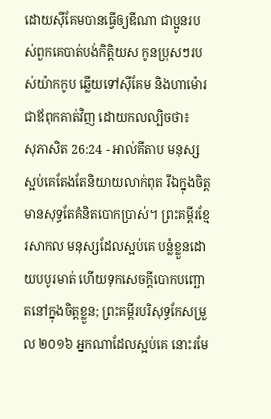ដោយស៊ីគែមបានធ្វើឲ្យឌីណា ជាប្អូនរបស់ពួកគេបាត់បង់កិត្តិយស កូនប្រុសៗរបស់យ៉ាកកូប ឆ្លើយទៅស៊ីគែម និងហាម៉ោរជាឪពុកគាត់វិញ ដោយកលល្បិចថា៖
សុភាសិត 26:24 - អាល់គីតាប មនុស្សស្អប់គេតែងតែនិយាយលាក់ពុត រីឯក្នុងចិត្ត មានសុទ្ធតែគំនិតបោកប្រាស់។ ព្រះគម្ពីរខ្មែរសាកល មនុស្សដែលស្អប់គេ បន្លំខ្លួនដោយបបូរមាត់ ហើយទុកសេចក្ដីបោកបញ្ឆោតនៅក្នុងចិត្តខ្លួន; ព្រះគម្ពីរបរិសុទ្ធកែសម្រួល ២០១៦ អ្នកណាដែលស្អប់គេ នោះរមែ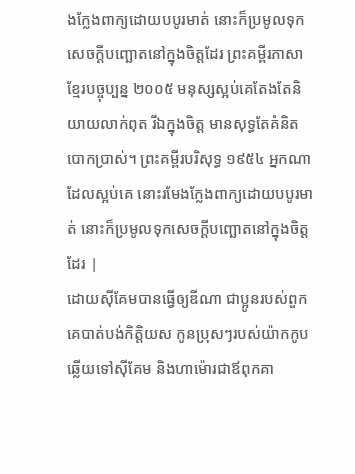ងក្លែងពាក្យដោយបបូរមាត់ នោះក៏ប្រមូលទុកសេចក្ដីបញ្ឆោតនៅក្នុងចិត្តដែរ ព្រះគម្ពីរភាសាខ្មែរបច្ចុប្បន្ន ២០០៥ មនុស្សស្អប់គេតែងតែនិយាយលាក់ពុត រីឯក្នុងចិត្ត មានសុទ្ធតែគំនិតបោកប្រាស់។ ព្រះគម្ពីរបរិសុទ្ធ ១៩៥៤ អ្នកណាដែលស្អប់គេ នោះរមែងក្លែងពាក្យដោយបបូរមាត់ នោះក៏ប្រមូលទុកសេចក្ដីបញ្ឆោតនៅក្នុងចិត្តដែរ |
ដោយស៊ីគែមបានធ្វើឲ្យឌីណា ជាប្អូនរបស់ពួកគេបាត់បង់កិត្តិយស កូនប្រុសៗរបស់យ៉ាកកូប ឆ្លើយទៅស៊ីគែម និងហាម៉ោរជាឪពុកគា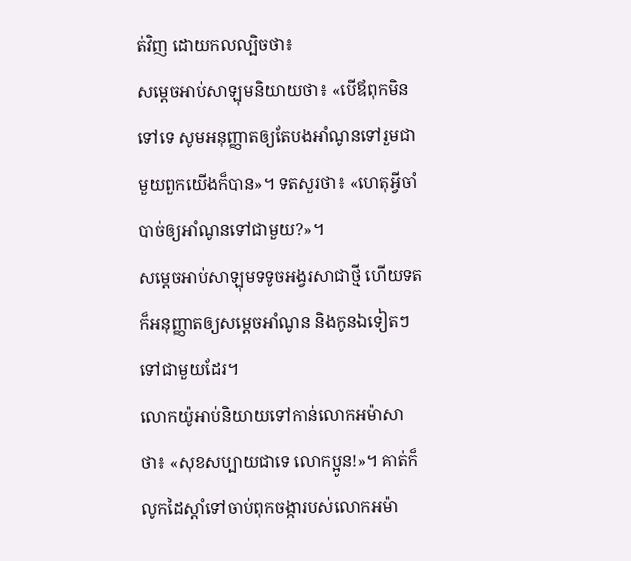ត់វិញ ដោយកលល្បិចថា៖
សម្តេចអាប់សាឡុមនិយាយថា៖ «បើឪពុកមិនទៅទេ សូមអនុញ្ញាតឲ្យតែបងអាំណូនទៅរួមជាមួយពួកយើងក៏បាន»។ ទតសួរថា៖ «ហេតុអ្វីចាំបាច់ឲ្យអាំណូនទៅជាមួយ?»។
សម្តេចអាប់សាឡុមទទូចអង្វរសាជាថ្មី ហើយទតក៏អនុញ្ញាតឲ្យសម្តេចអាំណូន និងកូនឯទៀតៗទៅជាមួយដែរ។
លោកយ៉ូអាប់និយាយទៅកាន់លោកអម៉ាសាថា៖ «សុខសប្បាយជាទេ លោកប្អូន!»។ គាត់ក៏លូកដៃស្តាំទៅចាប់ពុកចង្ការបស់លោកអម៉ា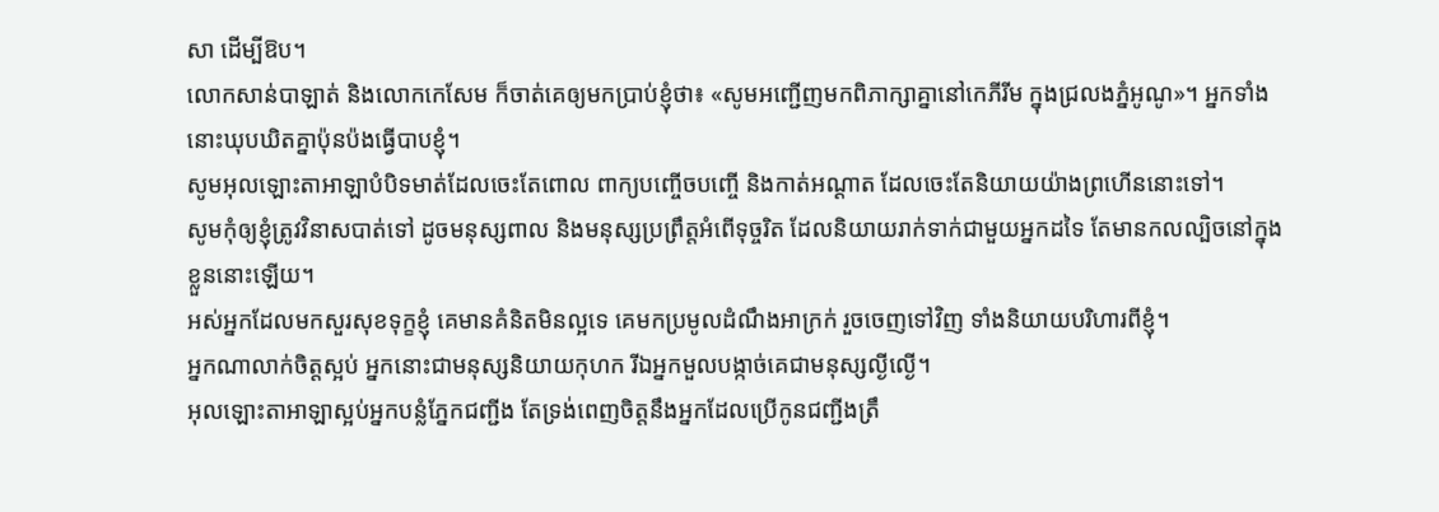សា ដើម្បីឱប។
លោកសាន់បាឡាត់ និងលោកកេសែម ក៏ចាត់គេឲ្យមកប្រាប់ខ្ញុំថា៖ «សូមអញ្ជើញមកពិភាក្សាគ្នានៅកេភីរីម ក្នុងជ្រលងភ្នំអូណូ»។ អ្នកទាំងនោះឃុបឃិតគ្នាប៉ុនប៉ងធ្វើបាបខ្ញុំ។
សូមអុលឡោះតាអាឡាបំបិទមាត់ដែលចេះតែពោល ពាក្យបញ្ចើចបញ្ចើ និងកាត់អណ្ដាត ដែលចេះតែនិយាយយ៉ាងព្រហើននោះទៅ។
សូមកុំឲ្យខ្ញុំត្រូវវិនាសបាត់ទៅ ដូចមនុស្សពាល និងមនុស្សប្រព្រឹត្តអំពើទុច្ចរិត ដែលនិយាយរាក់ទាក់ជាមួយអ្នកដទៃ តែមានកលល្បិចនៅក្នុងខ្លួននោះឡើយ។
អស់អ្នកដែលមកសួរសុខទុក្ខខ្ញុំ គេមានគំនិតមិនល្អទេ គេមកប្រមូលដំណឹងអាក្រក់ រួចចេញទៅវិញ ទាំងនិយាយបរិហារពីខ្ញុំ។
អ្នកណាលាក់ចិត្តស្អប់ អ្នកនោះជាមនុស្សនិយាយកុហក រីឯអ្នកមួលបង្កាច់គេជាមនុស្សល្ងីល្ងើ។
អុលឡោះតាអាឡាស្អប់អ្នកបន្លំភ្នែកជញ្ជីង តែទ្រង់ពេញចិត្តនឹងអ្នកដែលប្រើកូនជញ្ជីងត្រឹ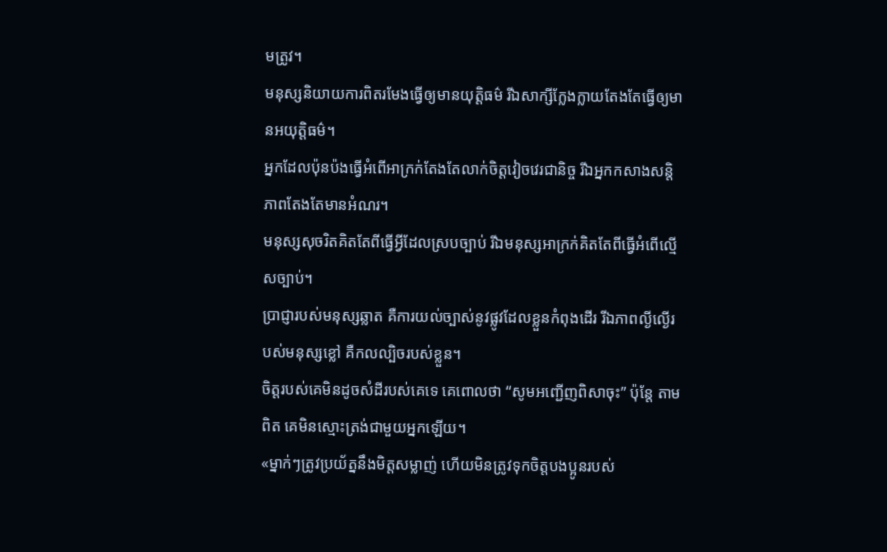មត្រូវ។
មនុស្សនិយាយការពិតរមែងធ្វើឲ្យមានយុត្តិធម៌ រីឯសាក្សីក្លែងក្លាយតែងតែធ្វើឲ្យមានអយុត្តិធម៌។
អ្នកដែលប៉ុនប៉ងធ្វើអំពើអាក្រក់តែងតែលាក់ចិត្តវៀចវេរជានិច្ច រីឯអ្នកកសាងសន្តិភាពតែងតែមានអំណរ។
មនុស្សសុចរិតគិតតែពីធ្វើអ្វីដែលស្របច្បាប់ រីឯមនុស្សអាក្រក់គិតតែពីធ្វើអំពើល្មើសច្បាប់។
ប្រាជ្ញារបស់មនុស្សឆ្លាត គឺការយល់ច្បាស់នូវផ្លូវដែលខ្លួនកំពុងដើរ រីឯភាពល្ងីល្ងើរបស់មនុស្សខ្លៅ គឺកលល្បិចរបស់ខ្លួន។
ចិត្តរបស់គេមិនដូចសំដីរបស់គេទេ គេពោលថា “សូមអញ្ជើញពិសាចុះ” ប៉ុន្តែ តាមពិត គេមិនស្មោះត្រង់ជាមួយអ្នកឡើយ។
«ម្នាក់ៗត្រូវប្រយ័ត្ននឹងមិត្តសម្លាញ់ ហើយមិនត្រូវទុកចិត្តបងប្អូនរបស់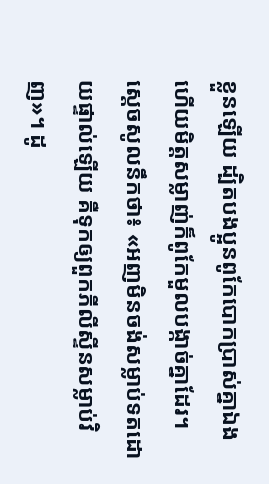ខ្លួនឡើយ ដ្បិតបងប្អូនពូកែបោកប្រាស់គ្នាឯង ហើយមិត្តសម្លាញ់ក៏ពូកែមួលបង្កាច់គ្នាដែរ។
ស្តេចសូលនឹកថា៖ «អញមិនចង់សម្លាប់ទតដោយផ្ទាល់ឡើយ គឺទុកឲ្យពួកភីលីស្ទីនសម្លាប់វិញ»។ ដូ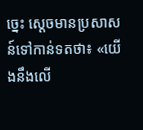ច្នេះ ស្តេចមានប្រសាសន៍ទៅកាន់ទតថា៖ «យើងនឹងលើ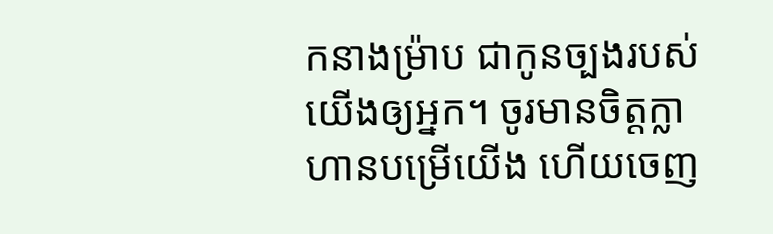កនាងម៉្រាប ជាកូនច្បងរបស់យើងឲ្យអ្នក។ ចូរមានចិត្តក្លាហានបម្រើយើង ហើយចេញ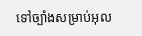ទៅច្បាំងសម្រាប់អុល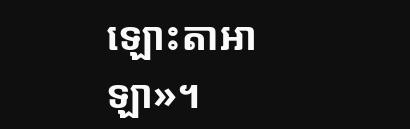ឡោះតាអាឡា»។